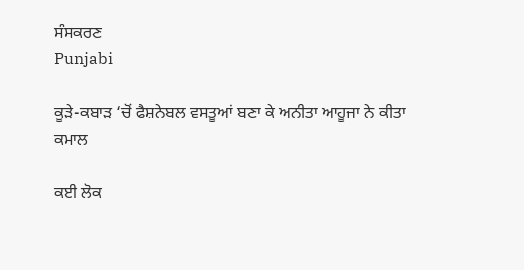ਸੰਸਕਰਣ
Punjabi

ਕੂੜੇ-ਕਬਾੜ ‘ਚੋਂ ਫੈਸ਼ਨੇਬਲ ਵਸਤੂਆਂ ਬਣਾ ਕੇ ਅਨੀਤਾ ਆਹੂਜਾ ਨੇ ਕੀਤਾ ਕਮਾਲ

ਕਈ ਲੋਕ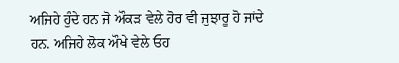ਅਜਿਹੇ ਹੁੰਦੇ ਹਨ ਜੋ ਔਕੜ ਵੇਲੇ ਹੋਰ ਵੀ ਜੁਝਾਰੂ ਹੋ ਜਾਂਦੇ ਹਨ. ਅਜਿਹੇ ਲੋਕ ਔਖੇ ਵੇਲੇ ਓਹ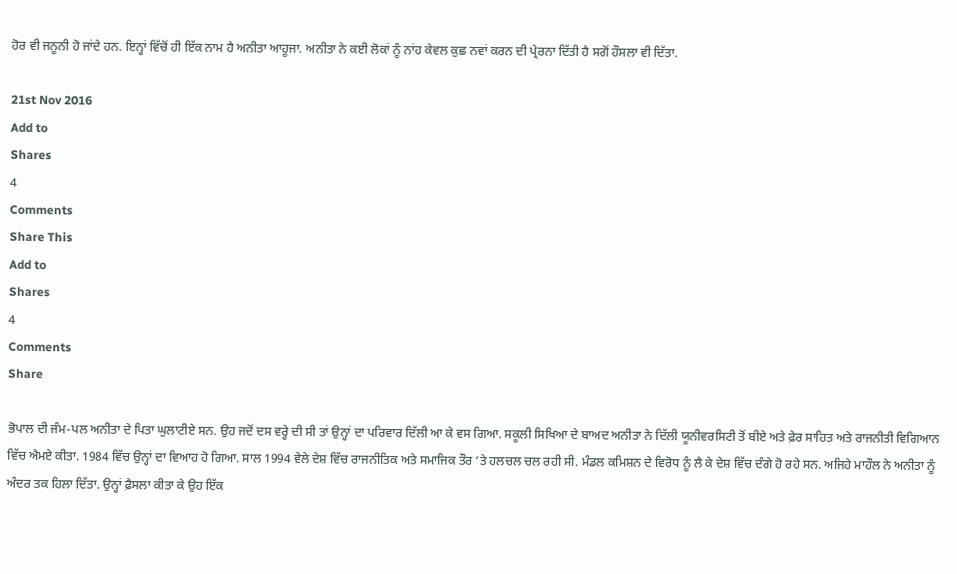ਹੋਰ ਵੀ ਜਨੂਨੀ ਹੋ ਜਾਂਦੇ ਹਨ. ਇਨ੍ਹਾਂ ਵਿੱਚੋਂ ਹੀ ਇੱਕ ਨਾਮ ਹੈ ਅਨੀਤਾ ਆਹੂਜਾ. ਅਨੀਤਾ ਨੇ ਕਈ ਲੋਕਾਂ ਨੂੰ ਨਾਂਹ ਕੇਵਲ ਕੁਛ ਨਵਾਂ ਕਰਨ ਦੀ ਪ੍ਰੇਰਨਾ ਦਿੱਤੀ ਹੈ ਸਗੋਂ ਹੌਸਲਾ ਵੀ ਦਿੱਤਾ.

21st Nov 2016
Add to
Shares
4
Comments
Share This
Add to
Shares
4
Comments
Share

ਭੋਪਾਲ ਦੀ ਜੰਮ-ਪਲ ਅਨੀਤਾ ਦੇ ਪਿਤਾ ਘੁਲਾਟੀਏ ਸਨ. ਉਹ ਜਦੋਂ ਦਸ ਵਰ੍ਹੇ ਦੀ ਸੀ ਤਾਂ ਉਨ੍ਹਾਂ ਦਾ ਪਰਿਵਾਰ ਦਿੱਲੀ ਆ ਕੇ ਵਸ ਗਿਆ. ਸਕੂਲੀ ਸਿਖਿਆ ਦੇ ਬਾਅਦ ਅਨੀਤਾ ਨੇ ਦਿੱਲੀ ਯੂਨੀਵਰਸਿਟੀ ਤੋਂ ਬੀਏ ਅਤੇ ਫ਼ੇਰ ਸਾਹਿਤ ਅਤੇ ਰਾਜਨੀਤੀ ਵਿਗਿਆਨ ਵਿੱਚ ਐਮਏ ਕੀਤਾ. 1984 ਵਿੱਚ ਉਨ੍ਹਾਂ ਦਾ ਵਿਆਹ ਹੋ ਗਿਆ. ਸਾਲ 1994 ਵੇਲੇ ਦੇਸ਼ ਵਿੱਚ ਰਾਜਨੀਤਿਕ ਅਤੇ ਸਮਾਜਿਕ ਤੌਰ ‘ਤੇ ਹਲਚਲ ਚਲ ਰਹੀ ਸੀ. ਮੰਡਲ ਕਮਿਸ਼ਨ ਦੇ ਵਿਰੋਧ ਨੂੰ ਲੈ ਕੇ ਦੇਸ਼ ਵਿੱਚ ਦੰਗੇ ਹੋ ਰਹੇ ਸਨ. ਅਜਿਹੇ ਮਾਹੌਲ ਨੇ ਅਨੀਤਾ ਨੂੰ ਅੰਦਰ ਤਕ ਹਿਲਾ ਦਿੱਤਾ. ਉਨ੍ਹਾਂ ਫ਼ੈਸਲਾ ਕੀਤਾ ਕੇ ਉਹ ਇੱਕ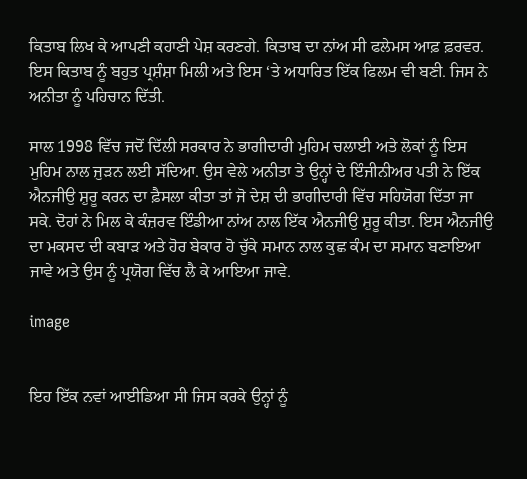ਕਿਤਾਬ ਲਿਖ ਕੇ ਆਪਣੀ ਕਹਾਣੀ ਪੇਸ਼ ਕਰਣਗੇ. ਕਿਤਾਬ ਦਾ ਨਾਂਅ ਸੀ ਫਲੇਮਸ ਆਫ਼ ਫ਼ਰਵਰ. ਇਸ ਕਿਤਾਬ ਨੂੰ ਬਹੁਤ ਪ੍ਰਸ਼ੰਸ਼ਾ ਮਿਲੀ ਅਤੇ ਇਸ ‘ਤੇ ਅਧਾਰਿਤ ਇੱਕ ਫਿਲਮ ਵੀ ਬਣੀ. ਜਿਸ ਨੇ ਅਨੀਤਾ ਨੂੰ ਪਹਿਚਾਨ ਦਿੱਤੀ.

ਸਾਲ 1998 ਵਿੱਚ ਜਦੋਂ ਦਿੱਲੀ ਸਰਕਾਰ ਨੇ ਭਾਗੀਦਾਰੀ ਮੁਹਿਮ ਚਲਾਈ ਅਤੇ ਲੋਕਾਂ ਨੂੰ ਇਸ ਮੁਹਿਮ ਨਾਲ ਜੁੜਨ ਲਈ ਸੱਦਿਆ. ਉਸ ਵੇਲੇ ਅਨੀਤਾ ਤੇ ਉਨ੍ਹਾਂ ਦੇ ਇੰਜੀਨੀਅਰ ਪਤੀ ਨੇ ਇੱਕ ਐਨਜੀਉ ਸ਼ੁਰੂ ਕਰਨ ਦਾ ਫ਼ੈਸਲਾ ਕੀਤਾ ਤਾਂ ਜੋ ਦੇਸ਼ ਦੀ ਭਾਗੀਦਾਰੀ ਵਿੱਚ ਸਹਿਯੋਗ ਦਿੱਤਾ ਜਾ ਸਕੇ. ਦੋਹਾਂ ਨੇ ਮਿਲ ਕੇ ਕੰਜ਼ਰਵ ਇੰਡੀਆ ਨਾਂਅ ਨਾਲ ਇੱਕ ਐਨਜੀਉ ਸ਼ੁਰੂ ਕੀਤਾ. ਇਸ ਐਨਜੀਉ ਦਾ ਮਕਸਦ ਦੀ ਕਬਾੜ ਅਤੇ ਹੋਰ ਬੇਕਾਰ ਹੋ ਚੁੱਕੇ ਸਮਾਨ ਨਾਲ ਕੁਛ ਕੰਮ ਦਾ ਸਮਾਨ ਬਣਾਇਆ ਜਾਵੇ ਅਤੇ ਉਸ ਨੂੰ ਪ੍ਰਯੋਗ ਵਿੱਚ ਲੈ ਕੇ ਆਇਆ ਜਾਵੇ.

image


ਇਹ ਇੱਕ ਨਵਾਂ ਆਈਡਿਆ ਸੀ ਜਿਸ ਕਰਕੇ ਉਨ੍ਹਾਂ ਨੂੰ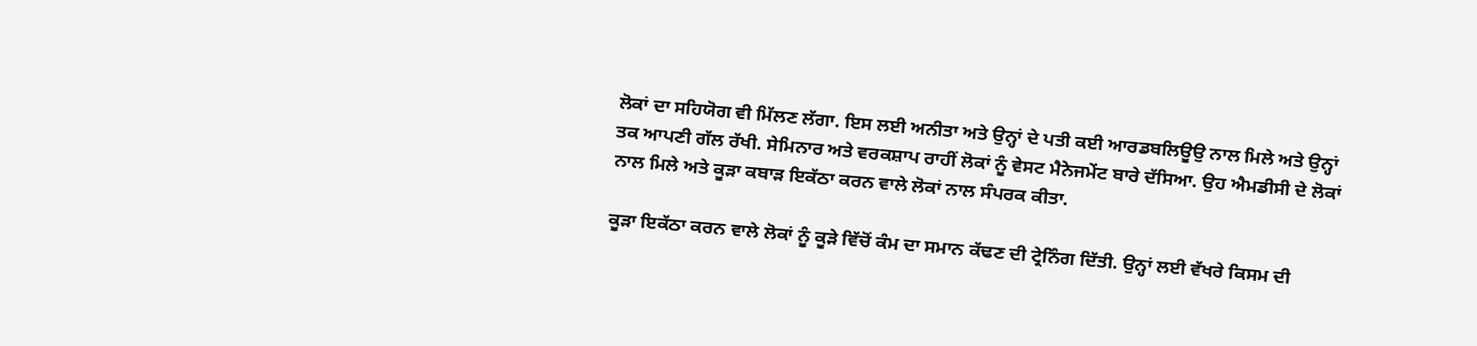ਲੋਕਾਂ ਦਾ ਸਹਿਯੋਗ ਵੀ ਮਿੱਲਣ ਲੱਗਾ. ਇਸ ਲਈ ਅਨੀਤਾ ਅਤੇ ਉਨ੍ਹਾਂ ਦੇ ਪਤੀ ਕਈ ਆਰਡਬਲਿਊਉ ਨਾਲ ਮਿਲੇ ਅਤੇ ਉਨ੍ਹਾਂ ਤਕ ਆਪਣੀ ਗੱਲ ਰੱਖੀ. ਸੇਮਿਨਾਰ ਅਤੇ ਵਰਕਸ਼ਾਪ ਰਾਹੀਂ ਲੋਕਾਂ ਨੂੰ ਵੇਸਟ ਮੈਨੇਜਮੇਂਟ ਬਾਰੇ ਦੱਸਿਆ. ਉਹ ਐਮਡੀਸੀ ਦੇ ਲੋਕਾਂ ਨਾਲ ਮਿਲੇ ਅਤੇ ਕੂੜਾ ਕਬਾੜ ਇਕੱਠਾ ਕਰਨ ਵਾਲੇ ਲੋਕਾਂ ਨਾਲ ਸੰਪਰਕ ਕੀਤਾ.

ਕੂੜਾ ਇਕੱਠਾ ਕਰਨ ਵਾਲੇ ਲੋਕਾਂ ਨੂੰ ਕੂੜੇ ਵਿੱਚੋਂ ਕੰਮ ਦਾ ਸਮਾਨ ਕੱਢਣ ਦੀ ਟ੍ਰੇਨਿੰਗ ਦਿੱਤੀ. ਉਨ੍ਹਾਂ ਲਈ ਵੱਖਰੇ ਕਿਸਮ ਦੀ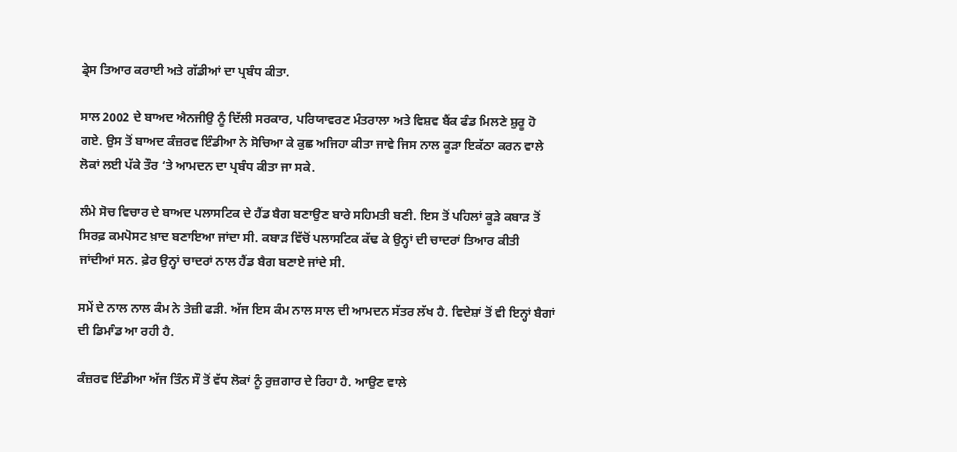ਡ੍ਰੇਸ ਤਿਆਰ ਕਰਾਈ ਅਤੇ ਗੱਡੀਆਂ ਦਾ ਪ੍ਰਬੰਧ ਕੀਤਾ.

ਸਾਲ 2002 ਦੇ ਬਾਅਦ ਐਨਜੀਉ ਨੂੰ ਦਿੱਲੀ ਸਰਕਾਰ, ਪਰਿਯਾਵਰਣ ਮੰਤਰਾਲਾ ਅਤੇ ਵਿਸ਼ਵ ਬੈਂਕ ਫੰਡ ਮਿਲਣੇ ਸ਼ੁਰੂ ਹੋ ਗਏ. ਉਸ ਤੋਂ ਬਾਅਦ ਕੰਜ਼ਰਵ ਇੰਡੀਆ ਨੇ ਸੋਚਿਆ ਕੇ ਕੁਛ ਅਜਿਹਾ ਕੀਤਾ ਜਾਵੇ ਜਿਸ ਨਾਲ ਕੂੜਾ ਇਕੱਠਾ ਕਰਨ ਵਾਲੇ ਲੋਕਾਂ ਲਈ ਪੱਕੇ ਤੌਰ ‘ਤੇ ਆਮਦਨ ਦਾ ਪ੍ਰਬੰਧ ਕੀਤਾ ਜਾ ਸਕੇ.

ਲੰਮੇ ਸੋਚ ਵਿਚਾਰ ਦੇ ਬਾਅਦ ਪਲਾਸਟਿਕ ਦੇ ਹੈਂਡ ਬੈਗ ਬਣਾਉਣ ਬਾਰੇ ਸਹਿਮਤੀ ਬਣੀ. ਇਸ ਤੋਂ ਪਹਿਲਾਂ ਕੂੜੇ ਕਬਾੜ ਤੋਂ ਸਿਰਫ਼ ਕਮਪੋਸਟ ਖ਼ਾਦ ਬਣਾਇਆ ਜਾਂਦਾ ਸੀ. ਕਬਾੜ ਵਿੱਚੋਂ ਪਲਾਸਟਿਕ ਕੱਢ ਕੇ ਉਨ੍ਹਾਂ ਦੀ ਚਾਦਰਾਂ ਤਿਆਰ ਕੀਤੀ ਜਾਂਦੀਆਂ ਸਨ. ਫ਼ੇਰ ਉਨ੍ਹਾਂ ਚਾਦਰਾਂ ਨਾਲ ਹੈਂਡ ਬੈਗ ਬਣਾਏ ਜਾਂਦੇ ਸੀ.

ਸਮੇਂ ਦੇ ਨਾਲ ਨਾਲ ਕੰਮ ਨੇ ਤੇਜ਼ੀ ਫੜੀ. ਅੱਜ ਇਸ ਕੰਮ ਨਾਲ ਸਾਲ ਦੀ ਆਮਦਨ ਸੱਤਰ ਲੱਖ ਹੈ. ਵਿਦੇਸ਼ਾਂ ਤੋਂ ਵੀ ਇਨ੍ਹਾਂ ਬੈਗਾਂ ਦੀ ਡਿਮਾੰਡ ਆ ਰਹੀ ਹੈ.

ਕੰਜ਼ਰਵ ਇੰਡੀਆ ਅੱਜ ਤਿੰਨ ਸੌ ਤੋਂ ਵੱਧ ਲੋਕਾਂ ਨੂੰ ਰੁਜ਼ਗਾਰ ਦੇ ਰਿਹਾ ਹੈ. ਆਉਣ ਵਾਲੇ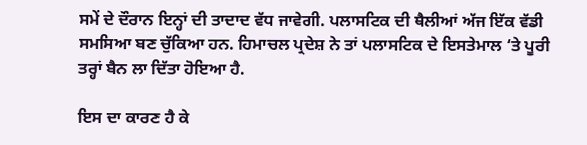ਸਮੇਂ ਦੇ ਦੌਰਾਨ ਇਨ੍ਹਾਂ ਦੀ ਤਾਦਾਦ ਵੱਧ ਜਾਵੇਗੀ. ਪਲਾਸਟਿਕ ਦੀ ਥੈਲੀਆਂ ਅੱਜ ਇੱਕ ਵੱਡੀ ਸਮਸਿਆ ਬਣ ਚੁੱਕਿਆ ਹਨ. ਹਿਮਾਚਲ ਪ੍ਰਦੇਸ਼ ਨੇ ਤਾਂ ਪਲਾਸਟਿਕ ਦੇ ਇਸਤੇਮਾਲ ‘ਤੇ ਪੂਰੀ ਤਰ੍ਹਾਂ ਬੈਨ ਲਾ ਦਿੱਤਾ ਹੋਇਆ ਹੈ.

ਇਸ ਦਾ ਕਾਰਣ ਹੈ ਕੇ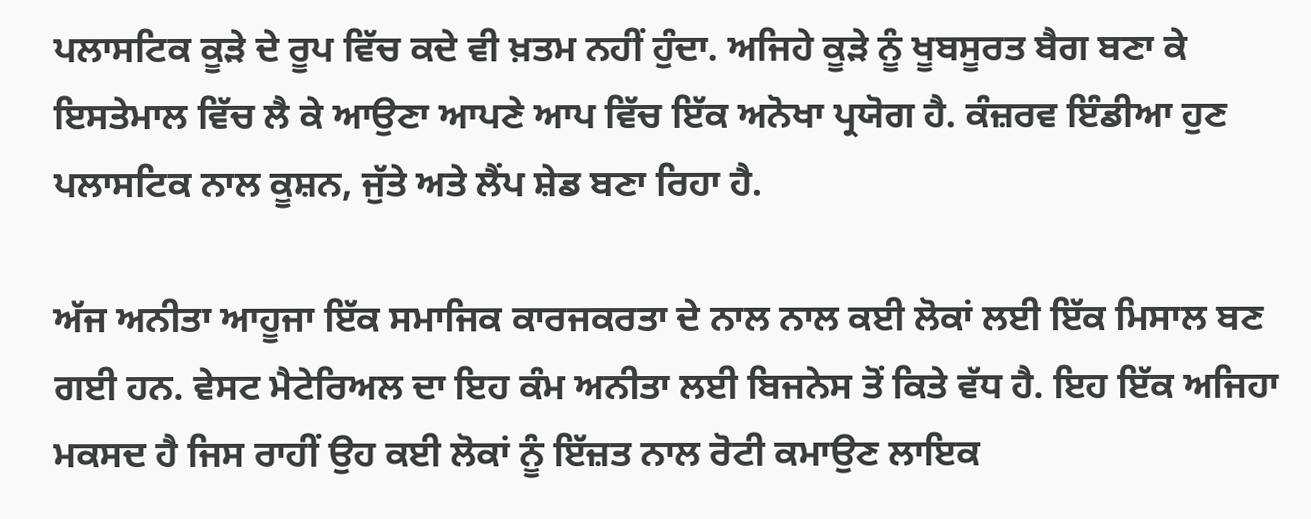ਪਲਾਸਟਿਕ ਕੂੜੇ ਦੇ ਰੂਪ ਵਿੱਚ ਕਦੇ ਵੀ ਖ਼ਤਮ ਨਹੀਂ ਹੁੰਦਾ. ਅਜਿਹੇ ਕੂੜੇ ਨੂੰ ਖੂਬਸੂਰਤ ਬੈਗ ਬਣਾ ਕੇ ਇਸਤੇਮਾਲ ਵਿੱਚ ਲੈ ਕੇ ਆਉਣਾ ਆਪਣੇ ਆਪ ਵਿੱਚ ਇੱਕ ਅਨੋਖਾ ਪ੍ਰਯੋਗ ਹੈ. ਕੰਜ਼ਰਵ ਇੰਡੀਆ ਹੁਣ ਪਲਾਸਟਿਕ ਨਾਲ ਕੂਸ਼ਨ, ਜੁੱਤੇ ਅਤੇ ਲੈਂਪ ਸ਼ੇਡ ਬਣਾ ਰਿਹਾ ਹੈ.

ਅੱਜ ਅਨੀਤਾ ਆਹੂਜਾ ਇੱਕ ਸਮਾਜਿਕ ਕਾਰਜਕਰਤਾ ਦੇ ਨਾਲ ਨਾਲ ਕਈ ਲੋਕਾਂ ਲਈ ਇੱਕ ਮਿਸਾਲ ਬਣ ਗਈ ਹਨ. ਵੇਸਟ ਮੈਟੇਰਿਅਲ ਦਾ ਇਹ ਕੰਮ ਅਨੀਤਾ ਲਈ ਬਿਜਨੇਸ ਤੋਂ ਕਿਤੇ ਵੱਧ ਹੈ. ਇਹ ਇੱਕ ਅਜਿਹਾ ਮਕਸਦ ਹੈ ਜਿਸ ਰਾਹੀਂ ਉਹ ਕਈ ਲੋਕਾਂ ਨੂੰ ਇੱਜ਼ਤ ਨਾਲ ਰੋਟੀ ਕਮਾਉਣ ਲਾਇਕ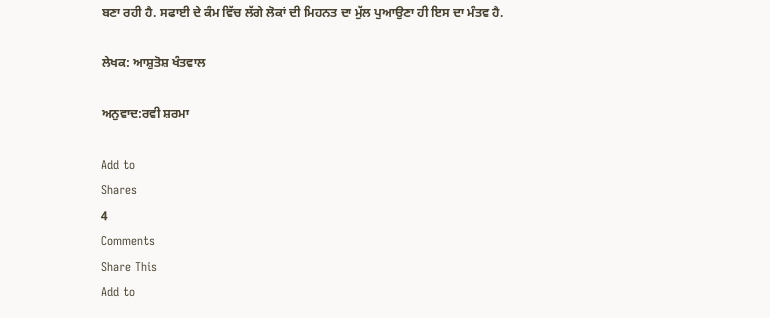ਬਣਾ ਰਹੀ ਹੈ. ਸਫਾਈ ਦੇ ਕੰਮ ਵਿੱਚ ਲੱਗੇ ਲੋਕਾਂ ਦੀ ਮਿਹਨਤ ਦਾ ਮੁੱਲ ਪੁਆਉਣਾ ਹੀ ਇਸ ਦਾ ਮੰਤਵ ਹੈ.

ਲੇਖਕ: ਆਸ਼ੁਤੋਸ਼ ਖੰਤਵਾਲ

ਅਨੁਵਾਦ:ਰਵੀ ਸ਼ਰਮਾ

Add to
Shares
4
Comments
Share This
Add to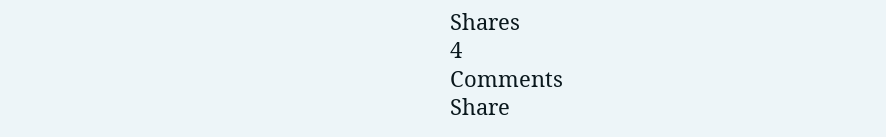Shares
4
Comments
Share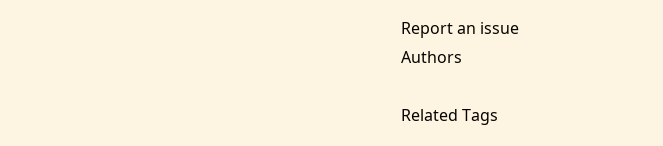Report an issue
Authors

Related Tags